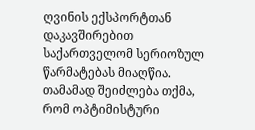ღვინის ექსპორტთან დაკავშირებით საქართველომ სერიოზულ წარმატებას მიაღწია. თამამად შეიძლება თქმა, რომ ოპტიმისტური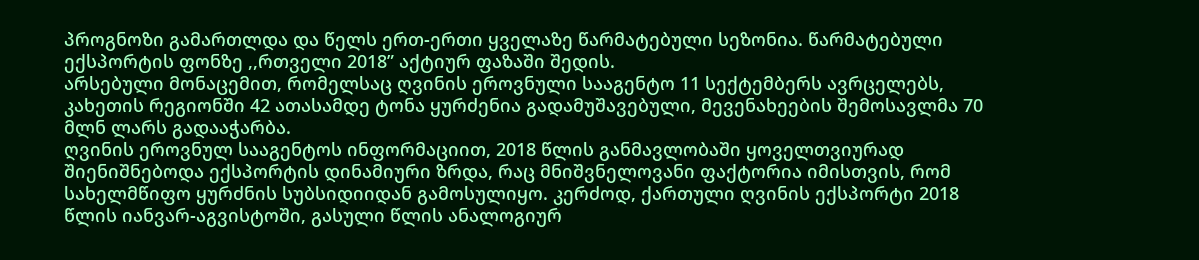პროგნოზი გამართლდა და წელს ერთ-ერთი ყველაზე წარმატებული სეზონია. წარმატებული ექსპორტის ფონზე ,,რთველი 2018” აქტიურ ფაზაში შედის.
არსებული მონაცემით, რომელსაც ღვინის ეროვნული სააგენტო 11 სექტემბერს ავრცელებს, კახეთის რეგიონში 42 ათასამდე ტონა ყურძენია გადამუშავებული, მევენახეების შემოსავლმა 70 მლნ ლარს გადააჭარბა.
ღვინის ეროვნულ სააგენტოს ინფორმაციით, 2018 წლის განმავლობაში ყოველთვიურად შიენიშნებოდა ექსპორტის დინამიური ზრდა, რაც მნიშვნელოვანი ფაქტორია იმისთვის, რომ სახელმწიფო ყურძნის სუბსიდიიდან გამოსულიყო. კერძოდ, ქართული ღვინის ექსპორტი 2018 წლის იანვარ-აგვისტოში, გასული წლის ანალოგიურ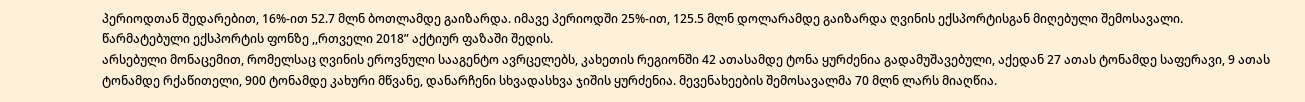პერიოდთან შედარებით, 16%-ით 52.7 მლნ ბოთლამდე გაიზარდა. იმავე პერიოდში 25%-ით, 125.5 მლნ დოლარამდე გაიზარდა ღვინის ექსპორტისგან მიღებული შემოსავალი.
წარმატებული ექსპორტის ფონზე ,,რთველი 2018” აქტიურ ფაზაში შედის.
არსებული მონაცემით, რომელსაც ღვინის ეროვნული სააგენტო ავრცელებს, კახეთის რეგიონში 42 ათასამდე ტონა ყურძენია გადამუშავებული, აქედან 27 ათას ტონამდე საფერავი, 9 ათას ტონამდე რქაწითელი, 900 ტონამდე კახური მწვანე, დანარჩენი სხვადასხვა ჯიშის ყურძენია. მევენახეების შემოსავალმა 70 მლნ ლარს მიაღწია.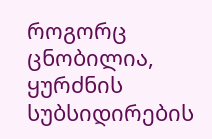როგორც ცნობილია, ყურძნის სუბსიდირების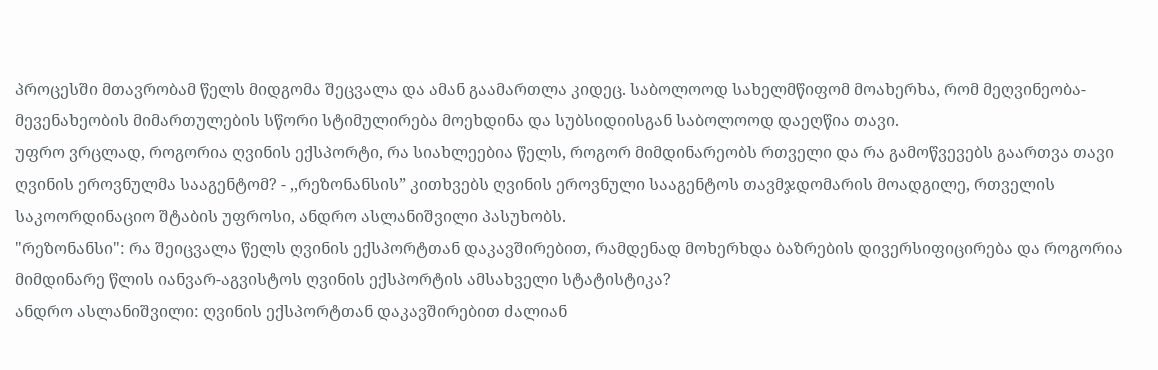პროცესში მთავრობამ წელს მიდგომა შეცვალა და ამან გაამართლა კიდეც. საბოლოოდ სახელმწიფომ მოახერხა, რომ მეღვინეობა-მევენახეობის მიმართულების სწორი სტიმულირება მოეხდინა და სუბსიდიისგან საბოლოოდ დაეღწია თავი.
უფრო ვრცლად, როგორია ღვინის ექსპორტი, რა სიახლეებია წელს, როგორ მიმდინარეობს რთველი და რა გამოწვევებს გაართვა თავი ღვინის ეროვნულმა სააგენტომ? - ,,რეზონანსის” კითხვებს ღვინის ეროვნული სააგენტოს თავმჯდომარის მოადგილე, რთველის საკოორდინაციო შტაბის უფროსი, ანდრო ასლანიშვილი პასუხობს.
"რეზონანსი": რა შეიცვალა წელს ღვინის ექსპორტთან დაკავშირებით, რამდენად მოხერხდა ბაზრების დივერსიფიცირება და როგორია მიმდინარე წლის იანვარ-აგვისტოს ღვინის ექსპორტის ამსახველი სტატისტიკა?
ანდრო ასლანიშვილი: ღვინის ექსპორტთან დაკავშირებით ძალიან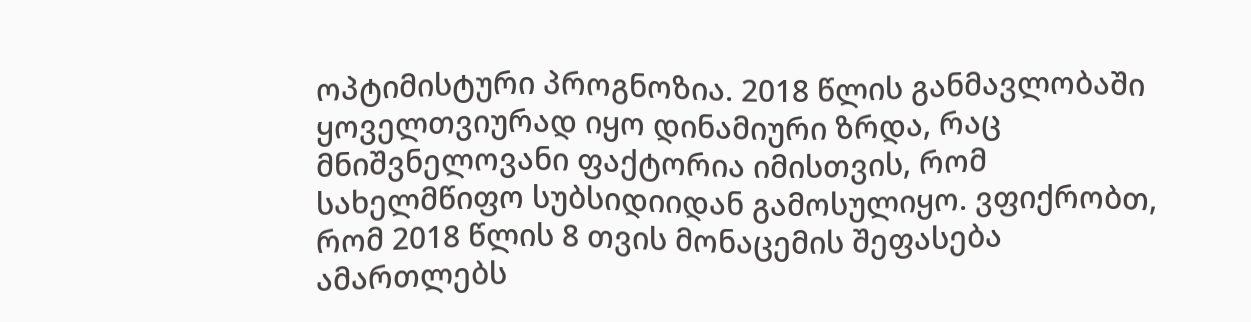ოპტიმისტური პროგნოზია. 2018 წლის განმავლობაში ყოველთვიურად იყო დინამიური ზრდა, რაც მნიშვნელოვანი ფაქტორია იმისთვის, რომ სახელმწიფო სუბსიდიიდან გამოსულიყო. ვფიქრობთ, რომ 2018 წლის 8 თვის მონაცემის შეფასება ამართლებს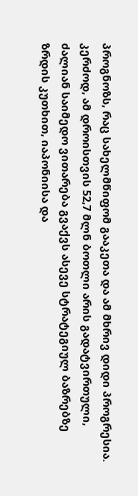პროგნოზს, რაც სახელმწიფომ გააკეთა და ამ მხრივ დიდი პროგრესია. კერძოდ, ამ დროისთვის 52,7 მლნ ბოთლი არის გადატვირთული, ძალიან საიმედო ვითარება გვაქვს ასევე სტრატეგიულ ბაზრებზე ზრდის კუთხით, იაპონიისა და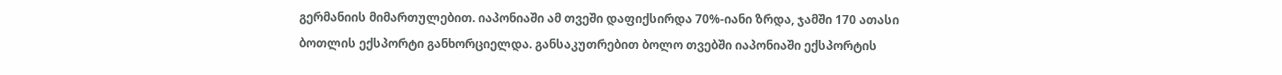გერმანიის მიმართულებით. იაპონიაში ამ თვეში დაფიქსირდა 70%-იანი ზრდა, ჯამში 170 ათასი ბოთლის ექსპორტი განხორციელდა. განსაკუთრებით ბოლო თვებში იაპონიაში ექსპორტის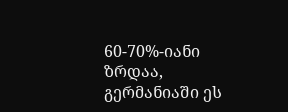60-70%-იანი ზრდაა, გერმანიაში ეს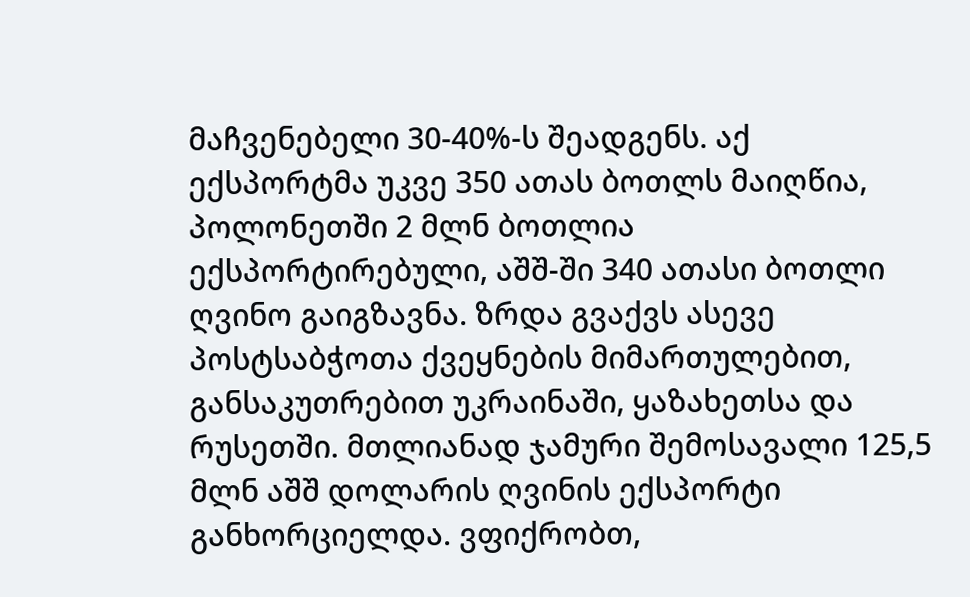მაჩვენებელი 30-40%-ს შეადგენს. აქ ექსპორტმა უკვე 350 ათას ბოთლს მაიღწია, პოლონეთში 2 მლნ ბოთლია ექსპორტირებული, აშშ-ში 340 ათასი ბოთლი ღვინო გაიგზავნა. ზრდა გვაქვს ასევე პოსტსაბჭოთა ქვეყნების მიმართულებით, განსაკუთრებით უკრაინაში, ყაზახეთსა და რუსეთში. მთლიანად ჯამური შემოსავალი 125,5 მლნ აშშ დოლარის ღვინის ექსპორტი განხორციელდა. ვფიქრობთ,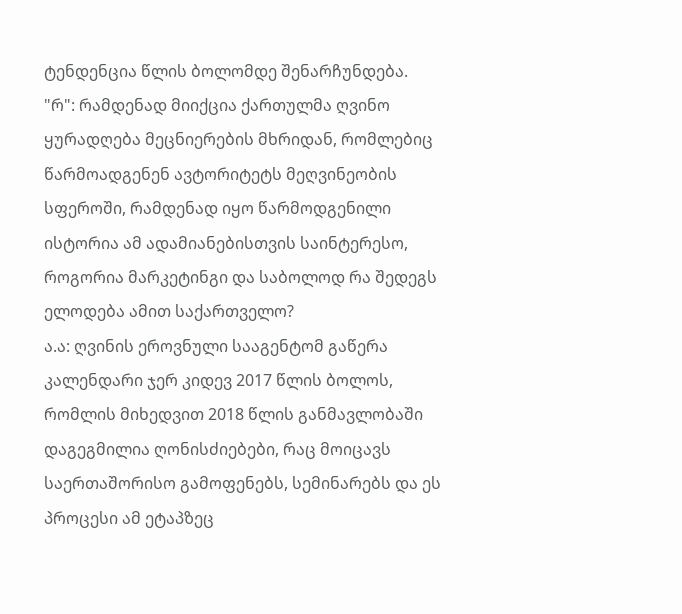ტენდენცია წლის ბოლომდე შენარჩუნდება.
"რ": რამდენად მიიქცია ქართულმა ღვინო ყურადღება მეცნიერების მხრიდან, რომლებიც წარმოადგენენ ავტორიტეტს მეღვინეობის სფეროში, რამდენად იყო წარმოდგენილი ისტორია ამ ადამიანებისთვის საინტერესო, როგორია მარკეტინგი და საბოლოდ რა შედეგს ელოდება ამით საქართველო?
ა.ა: ღვინის ეროვნული სააგენტომ გაწერა კალენდარი ჯერ კიდევ 2017 წლის ბოლოს, რომლის მიხედვით 2018 წლის განმავლობაში დაგეგმილია ღონისძიებები, რაც მოიცავს საერთაშორისო გამოფენებს, სემინარებს და ეს პროცესი ამ ეტაპზეც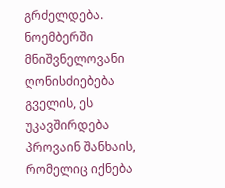გრძელდება. ნოემბერში მნიშვნელოვანი ღონისძიებება გველის, ეს უკავშირდება პროვაინ შანხაის, რომელიც იქნება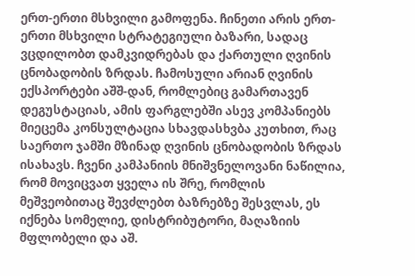ერთ-ერთი მსხვილი გამოფენა. ჩინეთი არის ერთ-ერთი მსხვილი სტრატეგიული ბაზარი, სადაც ვცდილობთ დამკვიდრებას და ქართული ღვინის ცნობადობის ზრდას. ჩამოსული არიან ღვინის ექსპორტები აშშ-დან, რომლებიც გამართავენ დეგუსტაციას, ამის ფარგლებში ასევ კომპანიებს მიეცემა კონსულტაცია სხავდასხვბა კუთხით, რაც საერთო ჯამში მზინად ღვინის ცნობადობის ზრდას ისახავს. ჩვენი კამპანიის მნიშვნელოვანი ნაწილია, რომ მოვიცვათ ყველა ის შრე, რომლის მეშვეობითაც შევძლებთ ბაზრებზე შესვლას, ეს იქნება სომელიე, დისტრიბუტორი, მაღაზიის მფლობელი და აშ.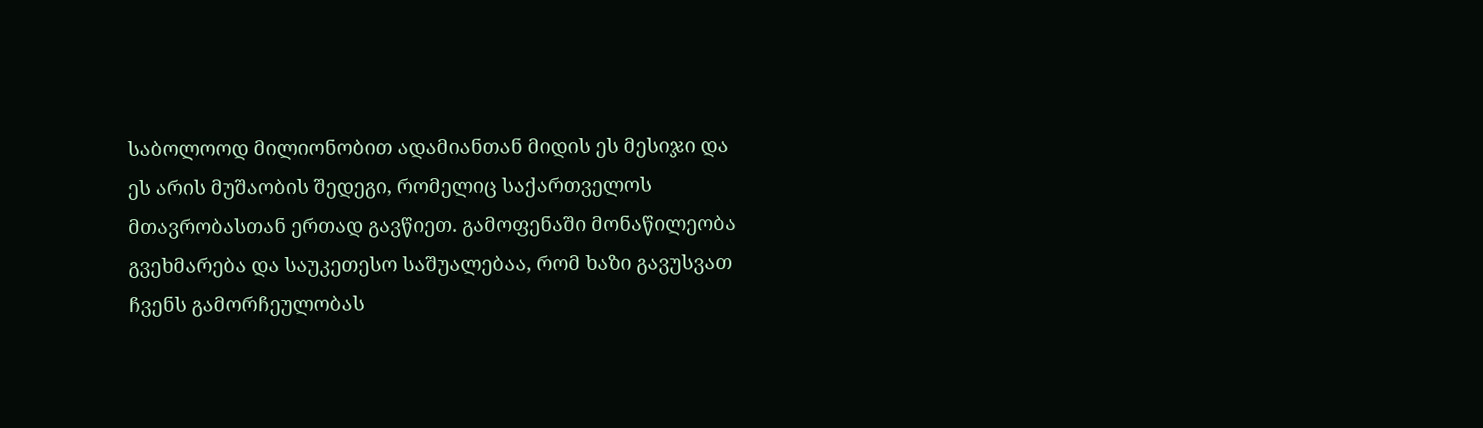საბოლოოდ მილიონობით ადამიანთან მიდის ეს მესიჯი და ეს არის მუშაობის შედეგი, რომელიც საქართველოს მთავრობასთან ერთად გავწიეთ. გამოფენაში მონაწილეობა გვეხმარება და საუკეთესო საშუალებაა, რომ ხაზი გავუსვათ ჩვენს გამორჩეულობას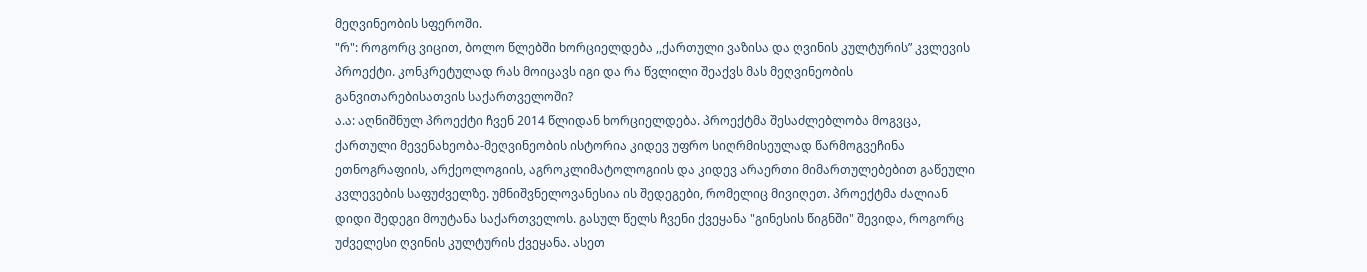მეღვინეობის სფეროში.
"რ": როგორც ვიცით, ბოლო წლებში ხორციელდება ,,ქართული ვაზისა და ღვინის კულტურის” კვლევის პროექტი. კონკრეტულად რას მოიცავს იგი და რა წვლილი შეაქვს მას მეღვინეობის განვითარებისათვის საქართველოში?
ა.ა: აღნიშნულ პროექტი ჩვენ 2014 წლიდან ხორციელდება. პროექტმა შესაძლებლობა მოგვცა, ქართული მევენახეობა-მეღვინეობის ისტორია კიდევ უფრო სიღრმისეულად წარმოგვეჩინა ეთნოგრაფიის, არქეოლოგიის, აგროკლიმატოლოგიის და კიდევ არაერთი მიმართულებებით გაწეული კვლევების საფუძველზე. უმნიშვნელოვანესია ის შედეგები, რომელიც მივიღეთ. პროექტმა ძალიან დიდი შედეგი მოუტანა საქართველოს. გასულ წელს ჩვენი ქვეყანა "გინესის წიგნში" შევიდა, როგორც უძველესი ღვინის კულტურის ქვეყანა. ასეთ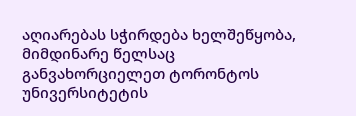აღიარებას სჭირდება ხელშეწყობა, მიმდინარე წელსაც განვახორციელეთ ტორონტოს უნივერსიტეტის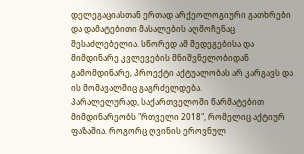დელეგაციასთან ერთად არქეოლოგიური გათხრები და დამატებითი მასალების აღმოჩენაც შესაძლებელია. სწორედ ამ შედეგებისა და მიმდინარე კვლევების მნიშვნელობიდან გამომდინარე, პროექტი აქტუალობას არ კარგავს და ის მომავალშიც გაგრძელდება.
პარალელურად, საქართველოში წარმატებით მიმდინარეობს "რთველი 2018", რომელიც აქტიურ ფაზაშია. როგორც ღვინის ეროვნულ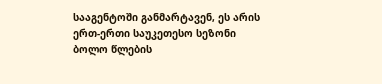სააგენტოში განმარტავენ, ეს არის ერთ-ერთი საუკეთესო სეზონი ბოლო წლების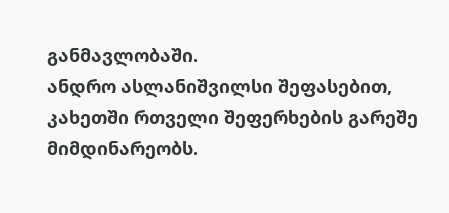განმავლობაში.
ანდრო ასლანიშვილსი შეფასებით, კახეთში რთველი შეფერხების გარეშე მიმდინარეობს.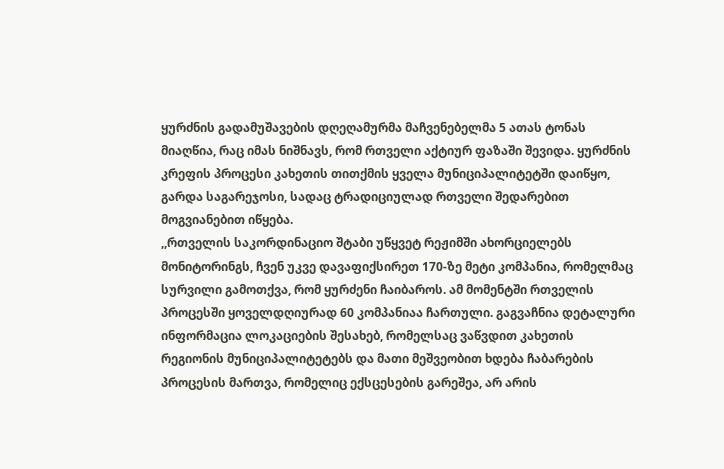ყურძნის გადამუშავების დღეღამურმა მაჩვენებელმა 5 ათას ტონას მიაღწია, რაც იმას ნიშნავს, რომ რთველი აქტიურ ფაზაში შევიდა. ყურძნის კრეფის პროცესი კახეთის თითქმის ყველა მუნიციპალიტეტში დაიწყო, გარდა საგარეჯოსი, სადაც ტრადიციულად რთველი შედარებით მოგვიანებით იწყება.
,,რთველის საკორდინაციო შტაბი უწყვეტ რეჟიმში ახორციელებს მონიტორინგს, ჩვენ უკვე დავაფიქსირეთ 170-ზე მეტი კომპანია, რომელმაც სურვილი გამოთქვა, რომ ყურძენი ჩაიბაროს. ამ მომენტში რთველის პროცესში ყოველდღიურად 60 კომპანიაა ჩართული. გაგვაჩნია დეტალური ინფორმაცია ლოკაციების შესახებ, რომელსაც ვაწვდით კახეთის რეგიონის მუნიციპალიტეტებს და მათი მეშვეობით ხდება ჩაბარების პროცესის მართვა, რომელიც ექსცესების გარეშეა, არ არის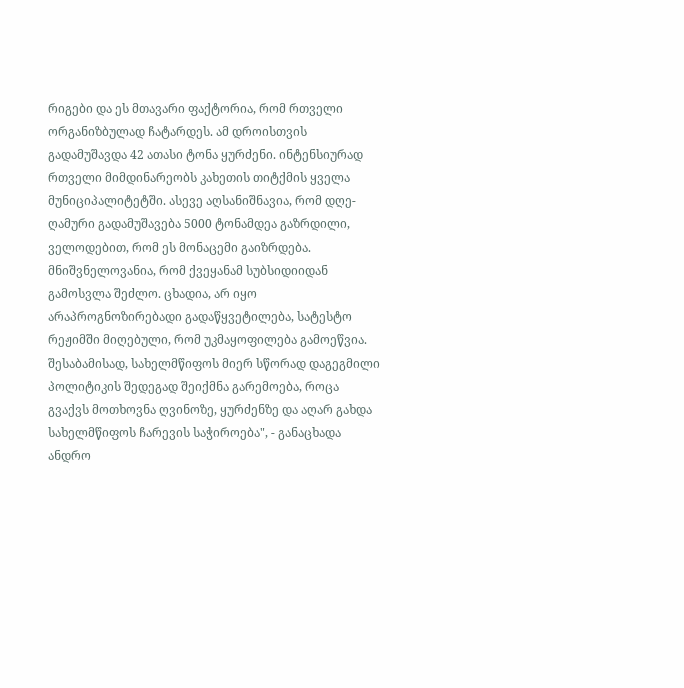რიგები და ეს მთავარი ფაქტორია, რომ რთველი ორგანიზბულად ჩატარდეს. ამ დროისთვის გადამუშავდა 42 ათასი ტონა ყურძენი. ინტენსიურად რთველი მიმდინარეობს კახეთის თიტქმის ყველა მუნიციპალიტეტში. ასევე აღსანიშნავია, რომ დღე-ღამური გადამუშავება 5000 ტონამდეა გაზრდილი, ველოდებით, რომ ეს მონაცემი გაიზრდება.
მნიშვნელოვანია, რომ ქვეყანამ სუბსიდიიდან გამოსვლა შეძლო. ცხადია, არ იყო არაპროგნოზირებადი გადაწყვეტილება, სატესტო რეჟიმში მიღებული, რომ უკმაყოფილება გამოეწვია. შესაბამისად, სახელმწიფოს მიერ სწორად დაგეგმილი პოლიტიკის შედეგად შეიქმნა გარემოება, როცა გვაქვს მოთხოვნა ღვინოზე, ყურძენზე და აღარ გახდა სახელმწიფოს ჩარევის საჭიროება", - განაცხადა ანდრო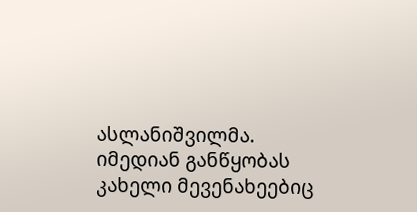ასლანიშვილმა.
იმედიან განწყობას კახელი მევენახეებიც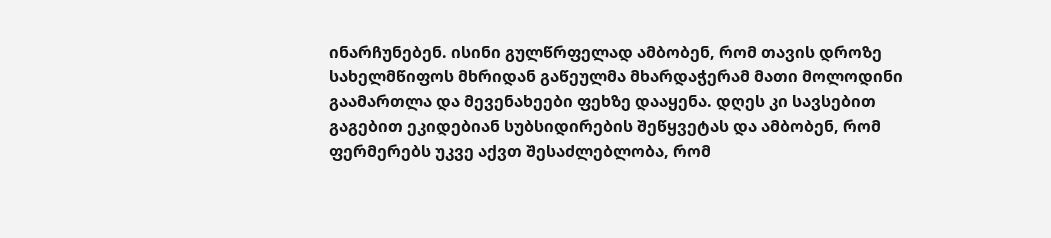ინარჩუნებენ. ისინი გულწრფელად ამბობენ, რომ თავის დროზე სახელმწიფოს მხრიდან გაწეულმა მხარდაჭერამ მათი მოლოდინი გაამართლა და მევენახეები ფეხზე დააყენა. დღეს კი სავსებით გაგებით ეკიდებიან სუბსიდირების შეწყვეტას და ამბობენ, რომ ფერმერებს უკვე აქვთ შესაძლებლობა, რომ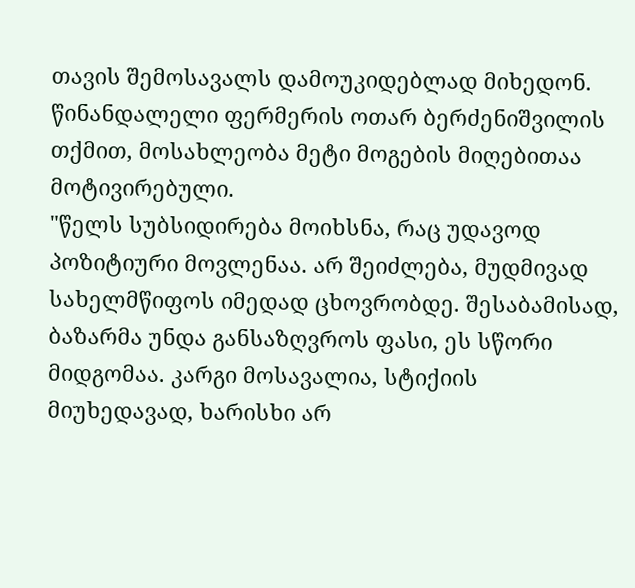თავის შემოსავალს დამოუკიდებლად მიხედონ. წინანდალელი ფერმერის ოთარ ბერძენიშვილის თქმით, მოსახლეობა მეტი მოგების მიღებითაა მოტივირებული.
"წელს სუბსიდირება მოიხსნა, რაც უდავოდ პოზიტიური მოვლენაა. არ შეიძლება, მუდმივად სახელმწიფოს იმედად ცხოვრობდე. შესაბამისად, ბაზარმა უნდა განსაზღვროს ფასი, ეს სწორი მიდგომაა. კარგი მოსავალია, სტიქიის მიუხედავად, ხარისხი არ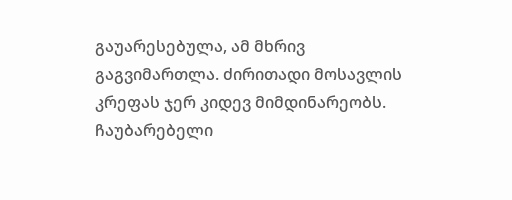გაუარესებულა, ამ მხრივ გაგვიმართლა. ძირითადი მოსავლის კრეფას ჯერ კიდევ მიმდინარეობს. ჩაუბარებელი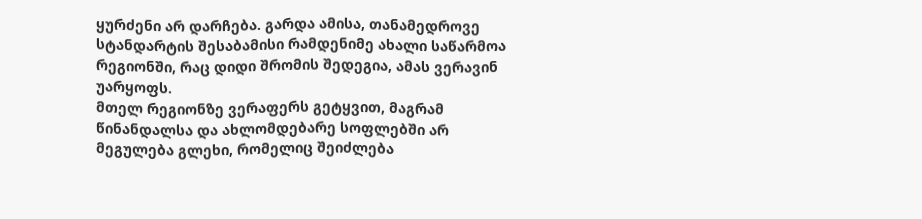ყურძენი არ დარჩება. გარდა ამისა, თანამედროვე სტანდარტის შესაბამისი რამდენიმე ახალი საწარმოა რეგიონში, რაც დიდი შრომის შედეგია, ამას ვერავინ უარყოფს.
მთელ რეგიონზე ვერაფერს გეტყვით, მაგრამ წინანდალსა და ახლომდებარე სოფლებში არ მეგულება გლეხი, რომელიც შეიძლება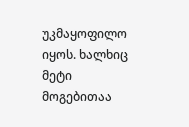უკმაყოფილო იყოს. ხალხიც მეტი მოგებითაა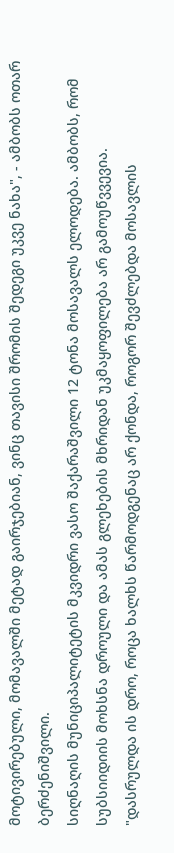მოტივირებული, მომავალში მეტად გაირჯებიან, ვინც თავისი შრომის შედეგი უკვე ნახა", - ამბობს ოთარ ბერძენიშვილი.
სიღნაღის მუნიციპალიტეტის მკვიდრი ვასო შაქარაშვილი 12 ტონა მოსავალს ელოდება. ამბობს, რომ სუბსიიდიის მოხსნა დროული და ამას გლეხების მხრიდან უკმაყოფილება არ გამოუწვვევია.
"დასრულდა ის დრო, როცა ხალხს წარმოდგენაც არ ქონდა, როგორ შევძლებდა მოსავლის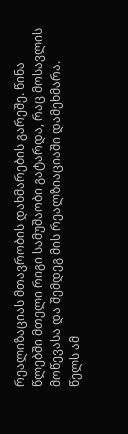რეალიზაციას მთავრობის დახმარების გარეშე. წინა წლებში მთელი რიგი სამუშაობი გატარდა, რაც მოსავლის მოწევასა და შემდეგ მის რეალზიაციაში დამეხმარა.
წელს ამ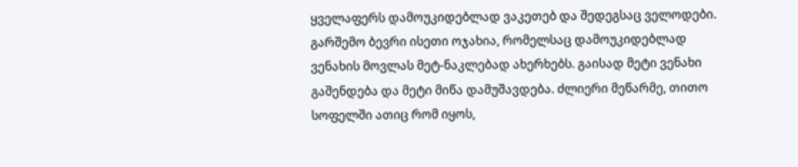ყველაფერს დამოუკიდებლად ვაკეთებ და შედეგსაც ველოდები. გარშემო ბევრი ისეთი ოჯახია, რომელსაც დამოუკიდებლად ვენახის მოვლას მეტ-ნაკლებად ახერხებს. გაისად მეტი ვენახი გაშენდება და მეტი მიწა დამუშავდება. ძლიერი მეწარმე, თითო სოფელში ათიც რომ იყოს,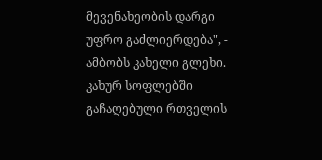მევენახეობის დარგი უფრო გაძლიერდება", - ამბობს კახელი გლეხი.
კახურ სოფლებში გაჩაღებული რთველის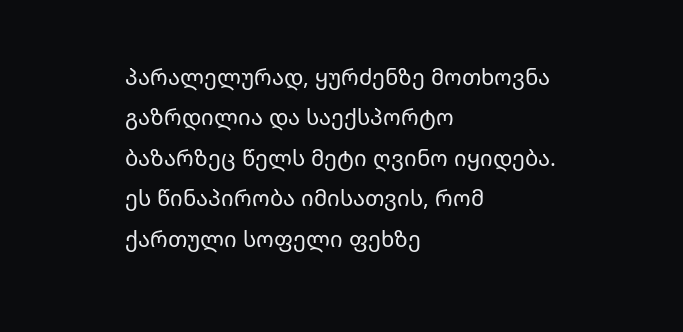პარალელურად, ყურძენზე მოთხოვნა გაზრდილია და საექსპორტო ბაზარზეც წელს მეტი ღვინო იყიდება. ეს წინაპირობა იმისათვის, რომ ქართული სოფელი ფეხზე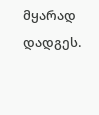მყარად დადგეს.